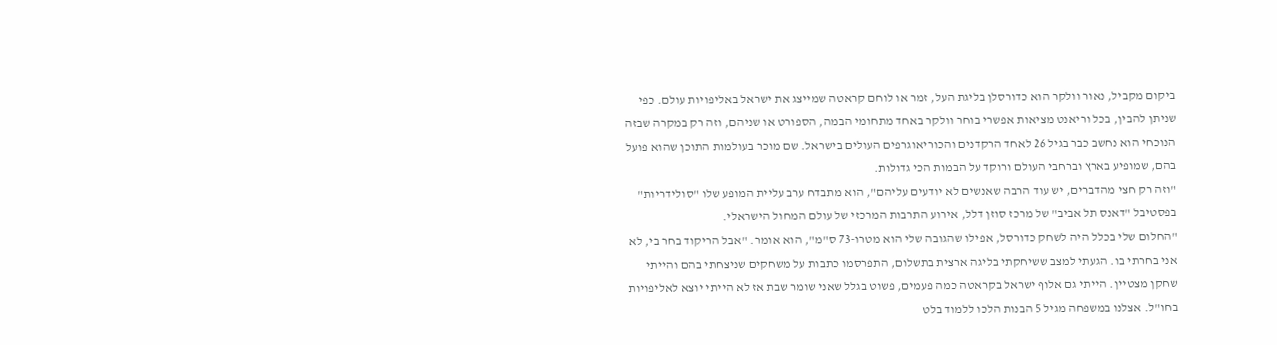ביקום מקביל, נאור וולקר הוא כדורסלן בליגת העל, זמר או לוחם קראטה שמייצג את ישראל באליפויות עולם. כפי שניתן להבין, בכל וריאנט מציאות אפשרי בוחר וולקר באחד מתחומי הבמה, הספורט או שניהם, וזה רק במקרה שבזה הנוכחי הוא נחשב כבר בגיל 26 לאחד הרקדנים והכוריאוגרפים העולים בישראל. שם מוכר בעולמות התוכן שהוא פועל בהם, שמופיע בארץ וברחבי העולם ורוקד על הבמות הכי גדולות.
"וזה רק חצי מהדברים, יש עוד הרבה שאנשים לא יודעים עליהם", הוא מתבדח ערב עליית המופע שלו "סולידריות" בפסטיבל "דאנס תל אביב" של מרכז סוזן דלל, אירוע התרבות המרכזי של עולם המחול הישראלי.
"החלום שלי בכלל היה לשחק כדורסל, אפילו שהגובה שלי הוא מטרו-73 ס"מ", הוא אומר. "אבל הריקוד בחר בי, לא אני בחרתי בו. הגעתי למצב ששיחקתי בליגה ארצית בתשלום, התפרסמו כתבות על משחקים שניצחתי בהם והייתי שחקן מצטיין. הייתי גם אלוף ישראל בקראטה כמה פעמים, פשוט בגלל שאני שומר שבת אז לא הייתי יוצא לאליפויות בחו"ל. אצלנו במשפחה מגיל 5 הבנות הלכו ללמוד בלט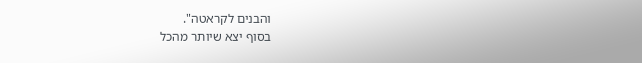והבנים לקראטה".
בסוף יצא שיותר מהכל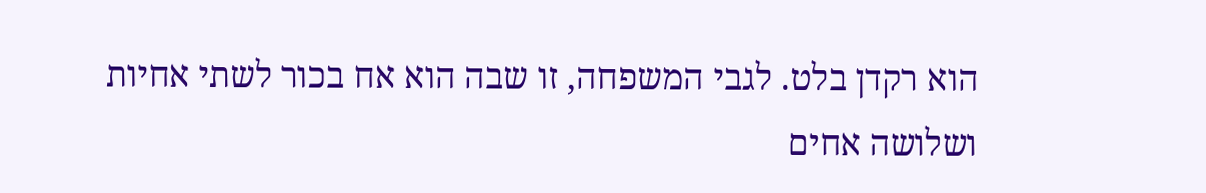הוא רקדן בלט. לגבי המשפחה, זו שבה הוא אח בכור לשתי אחיות ושלושה אחים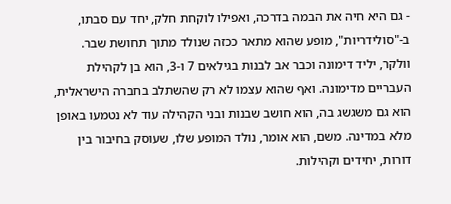- גם היא חיה את הבמה בדרכה, ואפילו לוקחת חלק, יחד עם סבתו, ב-"סולידריות", מופע שהוא מתאר ככזה שנולד מתוך תחושת שבר.
וולקר, יליד דימונה וכבר אב לבנות בגילאים 7 ו-3, הוא בן לקהילת העבריים מדימונה. ואף שהוא עצמו לא רק שהשתלב בחברה הישראלית, הוא גם משגשג בה, הוא חושב שבנות ובני הקהילה עוד לא נטמעו באופן מלא במדינה. משם, הוא אומר, נולד המופע שלו, שעוסק בחיבור בין דורות, יחידים וקהילות.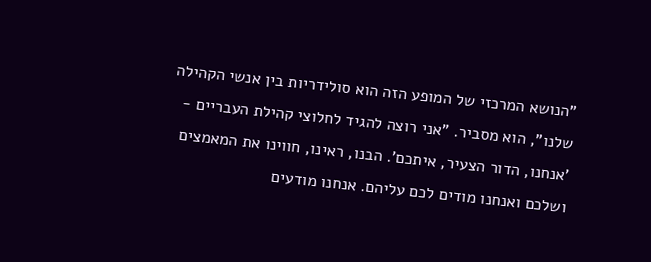"הנושא המרכזי של המופע הזה הוא סולידריות בין אנשי הקהילה שלנו", הוא מסביר. "אני רוצה להגיד לחלוצי קהילת העבריים - 'אנחנו, הדור הצעיר, איתכם'. הבנו, ראינו, חווינו את המאמצים ושלכם ואנחנו מודים לכם עליהם. אנחנו מודעים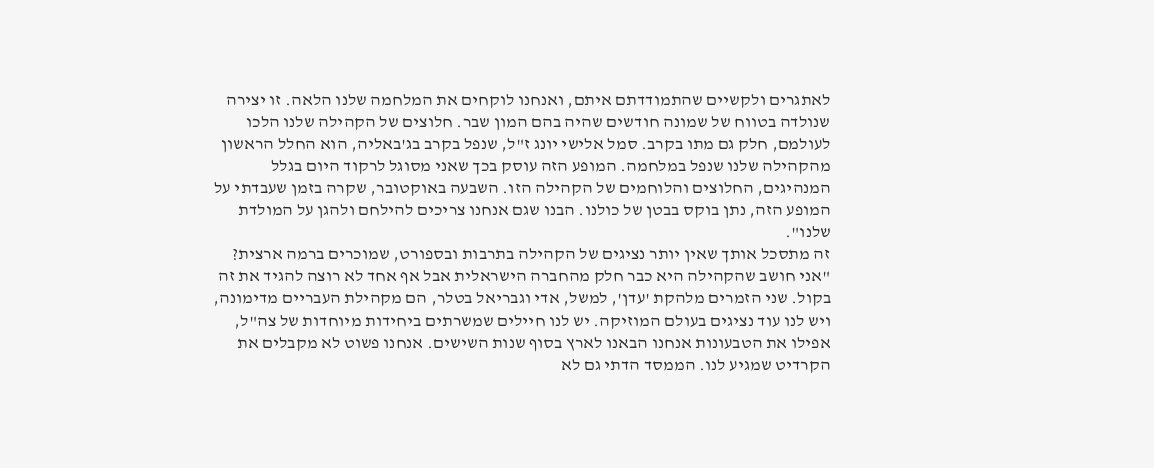לאתגרים ולקשיים שהתמודדתם איתם, ואנחנו לוקחים את המלחמה שלנו הלאה. זו יצירה שנולדה בטווח של שמונה חודשים שהיה בהם המון שבר. חלוצים של הקהילה שלנו הלכו לעולמם, חלק גם מתו בקרב. סמל אלישי יונג ז"ל, שנפל בקרב בג'באליה, הוא החלל הראשון מהקהילה שלנו שנפל במלחמה. המופע הזה עוסק בכך שאני מסוגל לרקוד היום בגלל המנהיגים, החלוצים והלוחמים של הקהילה הזו. השבעה באוקטובר, שקרה בזמן שעבדתי על המופע הזה, נתן בוקס בבטן של כולנו. הבנו שגם אנחנו צריכים להילחם ולהגן על המולדת שלנו".
זה מתסכל אותך שאין יותר נציגים של הקהילה בתרבות ובספורט, שמוכרים ברמה ארצית?
"אני חושב שהקהילה היא כבר חלק מהחברה הישראלית אבל אף אחד לא רוצה להגיד את זה בקול. שני הזמרים מלהקת 'עדן', למשל, אדי וגבריאל בטלר, הם מקהילת העבריים מדימונה, ויש לנו עוד נציגים בעולם המוזיקה. יש לנו חיילים שמשרתים ביחידות מיוחדות של צה"ל, אפילו את הטבעונות אנחנו הבאנו לארץ בסוף שנות השישים. אנחנו פשוט לא מקבלים את הקרדיט שמגיע לנו. הממסד הדתי גם לא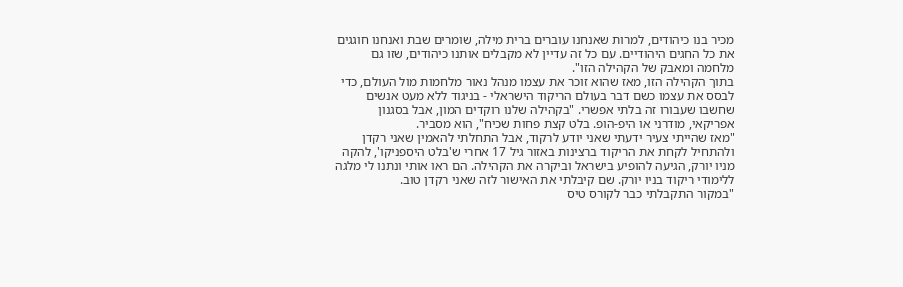מכיר בנו כיהודים, למרות שאנחנו עוברים ברית מילה, שומרים שבת ואנחנו חוגגים את כל החגים היהודיים. עם כל זה עדיין לא מקבלים אותנו כיהודים, שזו גם מלחמה ומאבק של הקהילה הזו".
בתוך הקהילה הזו, מאז שהוא זוכר את עצמו מנהל נאור מלחמות מול העולם, כדי לבסס את עצמו כשם דבר בעולם הריקוד הישראלי - בניגוד ללא מעט אנשים שחשבו שעבורו זה בלתי אפשרי. "בקהילה שלנו רוקדים המון, אבל בסגנון אפריקאי, מודרני או היפ-הופ. בלט קצת פחות שכיח", הוא מסביר.
"מאז שהייתי צעיר ידעתי שאני יודע לרקוד, אבל התחלתי להאמין שאני רקדן ולהתחיל לקחת את הריקוד ברצינות באזור גיל 17 אחרי ש'בלט היספניקו', להקה מניו יורק, הגיעה להופיע בישראל וביקרה את הקהילה. הם ראו אותי ונתנו לי מלגה ללימודי ריקוד בניו יורק. שם קיבלתי את האישור לזה שאני רקדן טוב.
"במקור התקבלתי כבר לקורס טיס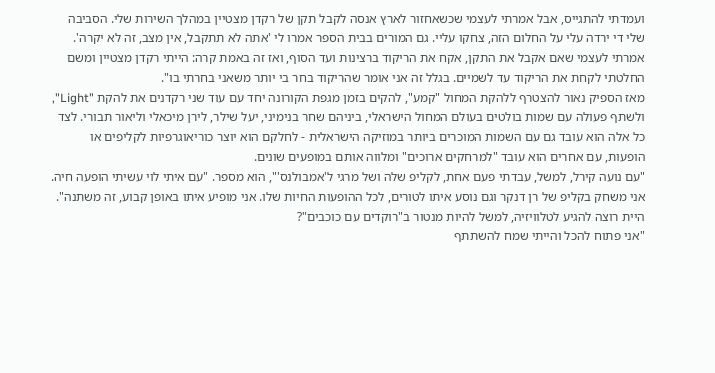ועמדתי להתגייס, אבל אמרתי לעצמי שכשאחזור לארץ אנסה לקבל תקן של רקדן מצטיין במהלך השירות שלי. הסביבה שלי די ירדה עלי על החלום הזה, צחקו עליי. גם המורים בבית הספר אמרו לי 'אתה לא תתקבל, אין מצב, זה לא יקרה'. אמרתי לעצמי שאם אקבל את התקן, אקח את הריקוד ברצינות ועד הסוף, ואז זה באמת קרה: הייתי רקדן מצטיין ומשם החלטתי לקחת את הריקוד עד לשמיים. בגלל זה אני אומר שהריקוד בחר בי יותר משאני בחרתי בו".
מאז הספיק נאור להצטרף ללהקת המחול "קמע", להקים בזמן מגפת הקורונה יחד עם עוד שני רקדנים את להקת "Light", ולשתף פעולה עם שמות בולטים בעולם המחול הישראלי, ביניהם שחר בנימיני, יעל שילר, לירן מיכאלי וליאור תבורי. לצד כל אלה הוא עובד גם עם השמות המוכרים ביותר במוזיקה הישראלית - לחלקם הוא יוצר כוריאוגרפיות לקליפים או הופעות, עם אחרים הוא עובד "למרחקים ארוכים" ומלווה אותם במופעים שונים.
"עם נועה קירל, למשל, עבדתי פעם אחת, לקליפ שלה ושל מרגי ל'אמבולנס'", הוא מספר. "עם איתי לוי עשיתי הופעה חיה. אני משחק בקליפ של רן דנקר וגם נוסע איתו לטורים, לכל ההופעות החיות שלו. אני מופיע איתו באופן קבוע, זה משתנה".
היית רוצה להגיע לטלוויזיה, למשל להיות מנטור ב"רוקדים עם כוכבים"?
"אני פתוח להכל והייתי שמח להשתתף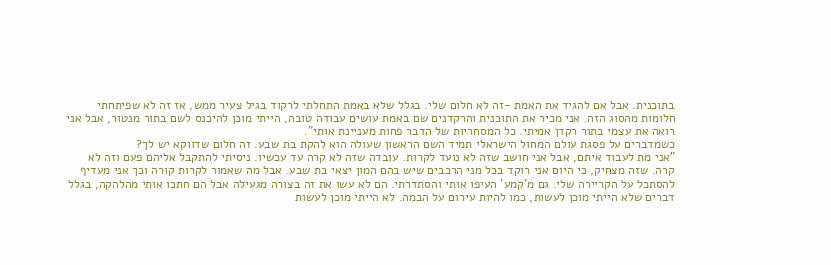בתוכנית. אבל אם להגיד את האמת -זה לא חלום שלי. בגלל שלא באמת התחלתי לרקוד בגיל צעיר ממש, אז זה לא שפיתחתי חלומות מהסוג הזה. אני מכיר את התוכנית והרקדנים שם באמת עושים עבודה טובה, הייתי מוכן להיכנס לשם בתור מנטור, אבל אני רואה את עצמי בתור רקדן אמיתי. כל המסחריות של הדבר פחות מעניינת אותי".
כשמדברים על פסגת עולם המחול הישראלי תמיד השם הראשון שעולה הוא להקת בת שבע. זה חלום שדווקא יש לך?
"אני מת לעבוד איתם, אבל אני חושב שזה לא נועד לקרות. עובדה שזה לא קרה עד עכשיו. ניסיתי להתקבל אליהם פעם וזה לא קרה. שזה מצחיק, כי היום אני רוקד בכל מני הרכבים שיש בהם המון יצאי בת שבע. אבל מה שאמור לקרות קורה וכך אני מעדיף להסתכל על הקריירה שלי. גם מ'קמע' העיפו אותי והסתדרתי. הם לא עשו את זה בצורה מגעילה אבל הם חתכו אותי מהלהקה, בגלל דברים שלא הייתי מוכן לעשות, כמו להיות עירום על הבמה. לא הייתי מוכן לעשות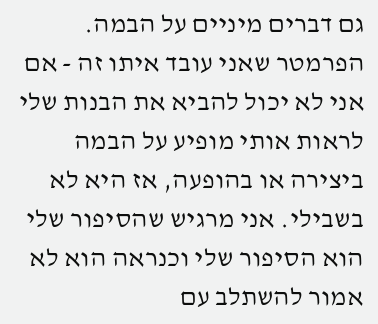גם דברים מיניים על הבמה. הפרמטר שאני עובד איתו זה - אם אני לא יכול להביא את הבנות שלי לראות אותי מופיע על הבמה ביצירה או בהופעה, אז היא לא בשבילי. אני מרגיש שהסיפור שלי הוא הסיפור שלי וכנראה הוא לא אמור להשתלב עם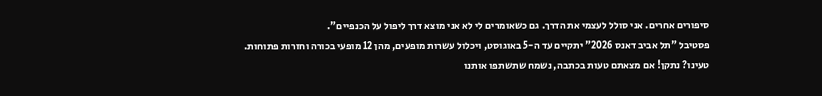סיפורים אחרים. אני סולל לעצמי את הדרך. גם כשאומרים לי לא אני מוצא דרך ליפול על הכנפיים".
פסטיבל "תל אביב דאנס 2026" יתקיים עד ה-5 באוגוסט, ויכלול עשרות מופעים, מהן 12 מופעי בכורה וחזרות פתוחות.
טעינו? נתקן! אם מצאתם טעות בכתבה, נשמח שתשתפו אותנו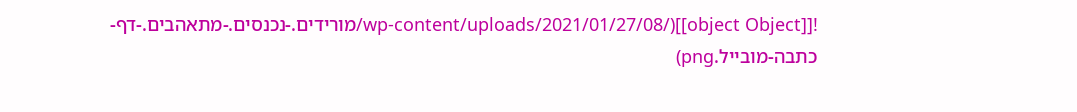![[object Object]](/wp-content/uploads/2021/01/27/08/מורידים.-נכנסים.-מתאהבים.-דף-כתבה-מובייל.png)